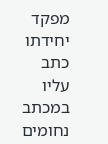מפקד יחידתו כתב עליו במכתב נחומים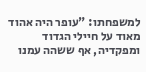למשפחתו: "עופר היה אהוד מאוד על חיילי הגדוד ומפקדיה, אף ששהה עמנו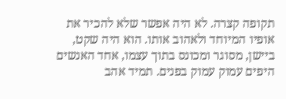תקופה קצרה. לא היה אפשר שלא להכיר את אופיו המיוחד ולאהוב אותו. הוא היה שקט, ביישן, מסוגר ומכונס בתוך עצמו, אחד האנשים היפים עמוק עמוק בפנים. תמיד אהב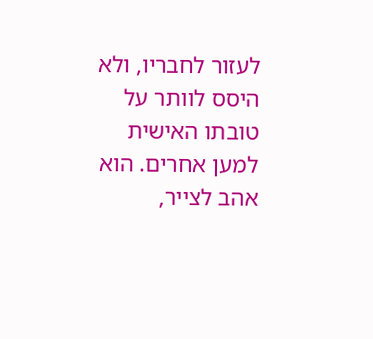לעזור לחבריו, ולא היסס לוותר על טובתו האישית למען אחרים. הוא אהב לצייר,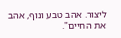ליצור. אהב טבע ונוף, אהב את החיים".